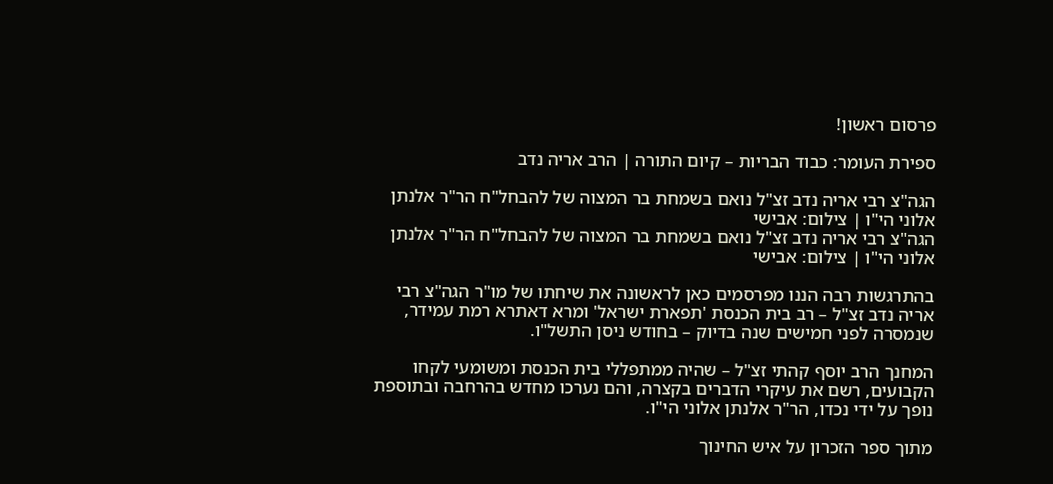פרסום ראשון!

ספירת העומר: כבוד הבריות – קיום התורה | הרב אריה נדב

הגה"צ רבי אריה נדב זצ"ל נואם בשמחת בר המצוה של להבחל"ח הר"ר אלנתן אלוני הי"ו | צילום: אבישי
הגה"צ רבי אריה נדב זצ"ל נואם בשמחת בר המצוה של להבחל"ח הר"ר אלנתן אלוני הי"ו | צילום: אבישי

בהתרגשות רבה הננו מפרסמים כאן לראשונה את שיחתו של מו"ר הגה"צ רבי אריה נדב זצ"ל – רב בית הכנסת 'תפארת ישראל' ומרא דאתרא רמת עמידר, שנמסרה לפני חמישים שנה בדיוק – בחודש ניסן התשל"ו.

המחנך הרב יוסף קהתי זצ"ל – שהיה ממתפללי בית הכנסת ומשומעי לקחו הקבועים, רשם את עיקרי הדברים בקצרה, והם נערכו מחדש בהרחבה ובתוספת נופך על ידי נכדו, הר"ר אלנתן אלוני הי"ו.

מתוך ספר הזכרון על איש החינוך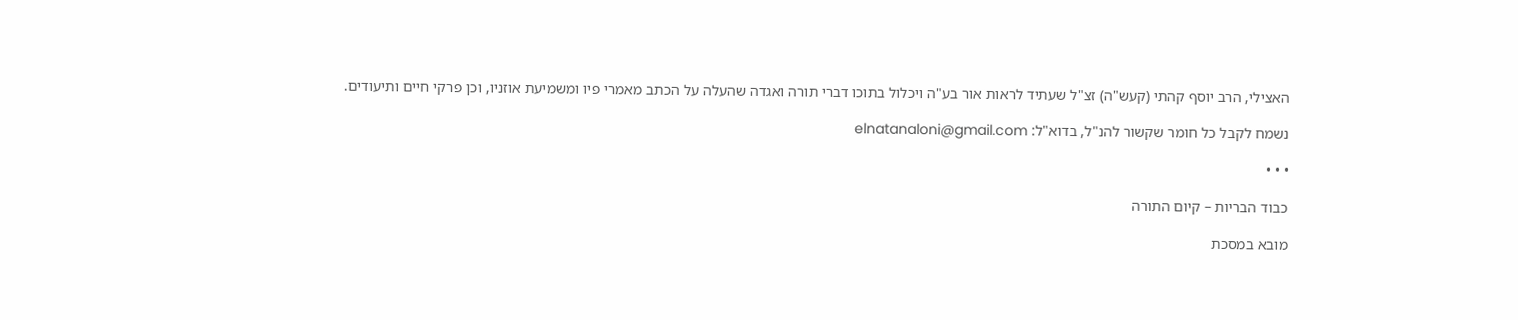האצילי, הרב יוסף קהתי (קעש"ה) זצ"ל שעתיד לראות אור בע"ה ויכלול בתוכו דברי תורה ואגדה שהעלה על הכתב מאמרי פיו ומשמיעת אוזניו, וכן פרקי חיים ותיעודים.

נשמח לקבל כל חומר שקשור להנ"ל, בדוא"ל: elnatanaloni@gmail.com

• • •

כבוד הבריות – קיום התורה

מובא במסכת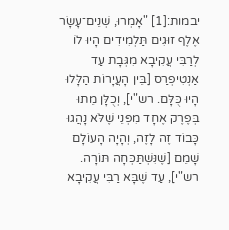יבמות:[1] "אָמְרוּ, שְׁנֵים־עָשָׂר אֶלֶף זוּגִים תַּלְמִידִים הָיוּ לוֹ לְרַבִּי עֲקִיבָא מִגְּבָת עַד אַנְטִיפְרַס [בֵּין הָעֲיָרוֹת הַלָּלוּ הָיוּ כֻּלָּם. רש"י], וְכֻלָּן מֵתוּ בְּפֶרֶק אֶחָד מִפְּנֵי שֶׁלֹּא נָהֲגוּ כָּבוֹד זֶה לָזֶה, וְהָיָה הָעוֹלָם שָׁמֵם [שֶׁנִּשְׁתַּכְּחָה תּוֹרָה. רש"י], עַד שֶׁבָּא רַבִּי עֲקִיבָא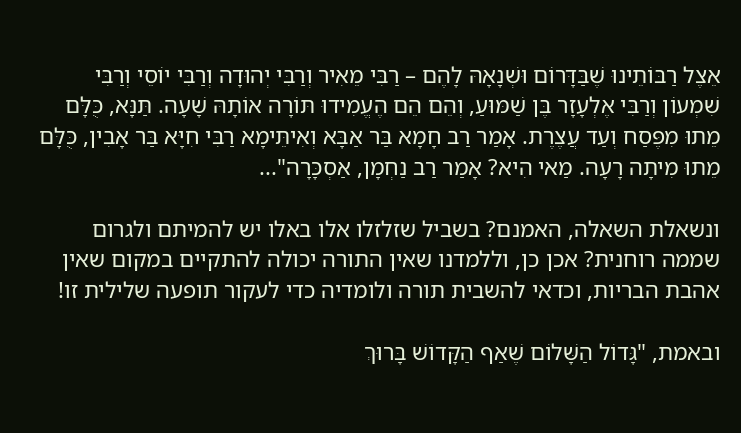אֵצֶל רַבּוֹתֵינוּ שֶׁבַּדָּרוֹם וּשְׁנָאָהּ לָהֶם – רַבִּי מֵאִיר וְרַבִּי יְהוּדָה וְרַבִּי יוֹסֵי וְרַבִּי שִׁמְעוֹן וְרַבִּי אֶלְעָזָר בֶּן שַׁמּוּעַ, וְהֵם הֵם הֶעֱמִידוּ תּוֹרָה אוֹתָהּ שָׁעָה. תַּנָּא, כֻּלָּם מֵתוּ מִפֶּסַח וְעַד עֲצֶרֶת. אָמַר רַב חָמָא בַּר אַבָּא וְאִיתֵּימָא רַבִּי חִיָּא בַּר אָבִין, כֻּלָּם מֵתוּ מִיתָה רָעָה. מַאי הִיא? אָמַר רַב נַחְמָן, אַסְכָּרָה"...

ונשאלת השאלה, האמנם? בשביל שזלזלו אלו באלו יש להמיתם ולגרום שממה רוחנית? אכן כן, וללמדנו שאין התורה יכולה להתקיים במקום שאין אהבת הבריות, וכדאי להשבית תורה ולומדיה כדי לעקור תופעה שלילית זו!

ובאמת, "גָּדוֹל הַשָּׁלוֹם שֶׁאַף הַקָּדוֹשׁ בָּרוּךְ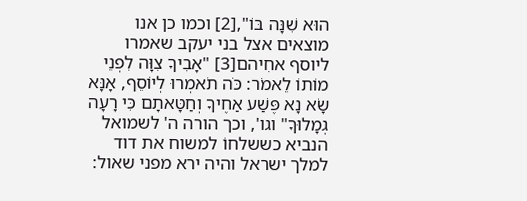הוּא שִׁנָּה בּוֹ",[2] וכמו כן אנו מוצאים אצל בני יעקב שאמרו ליוסף אחִיהם[3] "אָבִיךָ צִוָּה לִפְנֵי מוֹתוֹ לֵאמֹר: כֹּה תֹאמְרוּ לְיוֹסֵף, אָנָּא שָׂא נָא פֶּשַׁע אַחֶיךָ וְחַטָּאתָם כִּי רָעָה גְמָלוּךָ" וגו', וכך הורה ה' לשמואל הנביא כששלחוֹ למשוח את דוד למלך ישראל והיה ירא מפני שאול: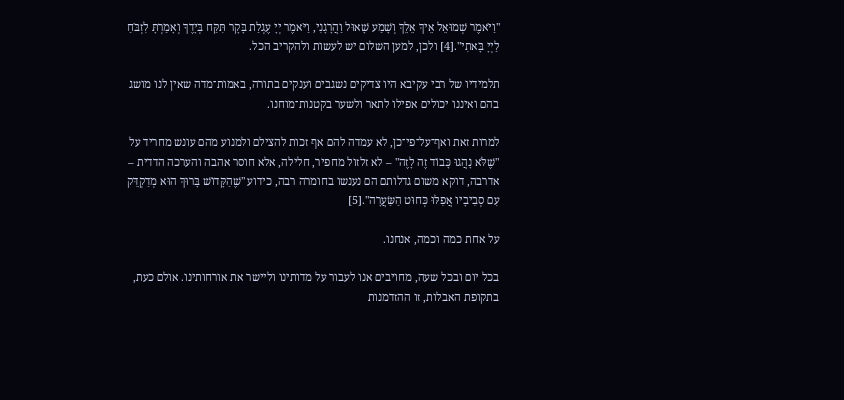"וַיֹּאמֶר שְׁמוּאֵל אֵיךְ אֵלֵךְ וְשָׁמַע שָׁאוּל וַהֲרָגָנִי, וַיֹּאמֶר יְיָ עֶגְלַת בָּקָר תִּקַּח בְּיָדֶךָ וְאָמַרְתָּ לִזְבֹּחַ לַיְיָ בָּאתִי".[4] ולכן, למען השלום יש לעשות ולהקריב הכל.

תלמידיו של רבי עקיבא היו צדיקים נשגבים וענקים בתורה, באמות־מדה שאין לנו מושג בהם ואיננו יכולים אפילו לתאר ולשער בקטנות־מוחנו.

למרות זאת ואף־על־פי־כן, לא עמדה להם אף זכות להצילם ולמנוע מהם עונש מחריד על "שֶׁלֹּא נָהֲגוּ כָּבוֹד זֶה לָזֶה" – לא זלזול מחפיר, חלילה, אלא חוסר אהבה והערכה הדדית – אדרבה, דוקא משום גדלותם הם נענשו בחומרה רבה, כידוע "שֶׁהַקָּדוֹשׁ בָּרוּךְ הוּא מְדַקְדֵּק עִם סְבִיבָיו אֲפִלּוּ כְּחוּט הַשַּׂעֲרָה".[5]

על אחת כמה וכמה, אנחנו.

בכל יום ובכל שעה, מחויבים אנו לעבור על מדותינו וליישר את אורחותינו. אולם כעת, בתקופת האבלות, זו ההזדמנות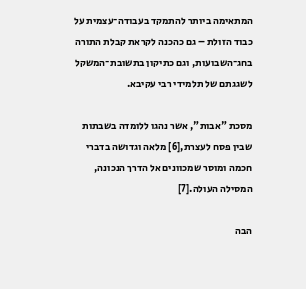המתאימה ביותר להתמקד בעבודה־עצמית על כבוד הזולת – גם כהכנה לקראת קבלת התורה בחג־השבועות, וגם כתיקון בתשובת־המשקל לשגגתם של תלמידי רבי עקיבא.

מסכת "אבות", אשר נהגו ללומדה בשבתות שבין פסח לעצרת,[6] מלאה וגדושה בדברי חכמה ומוסר שמכוונים אל הדרך הנכונה, המסילה העולה.[7]

הבה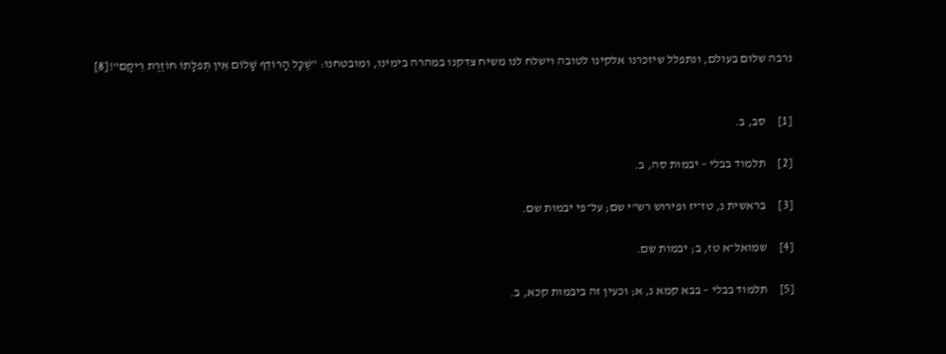נרבה שלום בעולם, ונתפלל שיזכרנו אלקינו לטובה וישלח לנו משיח צדקנו במהרה בימינו, ומובטחנו: "שֶׁכָּל הָרוֹדֵף שָׁלוֹם אֵין תְּפִלָּתוֹ חוֹזֶרֶת רֵיקָם"![8]


[1]     סב, ב.

[2]     תלמוד בבלי – יבמות סה, ב.

[3]     בראשית נ, טז־יז ופירוש רש"י שם; על־פי יבמות שם.

[4]     שמואל־א טז, ב; יבמות שם.

[5]     תלמוד בבלי – בבא קמא נ, א; וכעין זה ביבמות קכא, ב.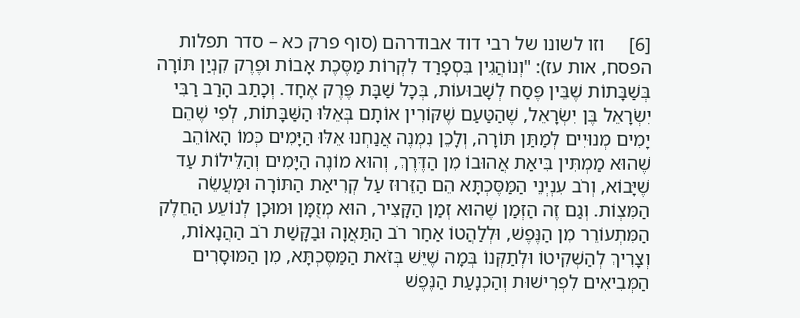[6]     וזו לשונו של רבי דוד אבודרהם (סוף פרק כא – סדר תפלות הפסח, אות עז): "וְנוֹהֲגִין בִּסְפָרַד לִקְרוֹת מַסֶּכֶת אָבוֹת וּפֶרֶק קִנְיַן תּוֹרָה בְּשַׁבָּתוֹת שֶׁבֵּין פֶּסַח לְשָׁבוּעוֹת, בְּכָל שַׁבָּת פֶּרֶק אֶחָד. וְכָתַב הָרַב רַבִּי יִשְׂרָאֵל בֶּן יִשְׂרָאֵל, שֶׁהַטַּעַם שֶׁקּוֹרִין אוֹתָם בְּאֵלּוּ הַשַּׁבָּתוֹת, לְפִי שֶׁהֵם יָמִים מְנוּיִים לְמַתַּן תּוֹרָה, וְלָכֵן נִמְנֶה אֲנַחְנוּ אֵלּוּ הַיָּמִים כְּמוֹ הָאוֹהֵב שֶׁהוּא מַמְתִּין בִּיאַת אֲהוּבוֹ מִן הַדֶּרֶךְ, וְהוּא מוֹנֶה הַיָּמִים וְהַלֵּילוֹת עַד שֶׁיָּבוֹא, וְרֹב עִנְיְנֵי הַמַּסֶּכְתָּא הֵם הַזֵּרוּז עַל קְרִיאַת הַתּוֹרָה וּמַעֲשֵׂה הַמִּצְוֹת. וְגַם זֶה הַזְּמַן שֶׁהוּא זְמַן הַקָּצִיר, הוּא מְזֻמָּן וּמוּכָן לְנוֹעֵע הַחֵלֶק הַמִּתְעוֹרֵר מִן הַנֶּפֶשׁ, וּלְלַהֲטוֹ אַחַר רֹב הַתַּאֲוָה וּבַקָּשַׁת רֹב הַהֲנָאוֹת, וְצָרִיךְ לְהַשְׁקִיטוֹ וּלְתַקְּנוֹ בְּמָה שֶׁיֵּשׁ בְּזֹאת הַמַּסֶּכְתָּא, מִן הַמּוּסָרִים הַמְּבִיאִים לִפְרִישׁוּת וְהַכְנָעַת הַנֶּפֶשׁ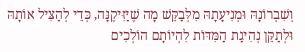וְשִׁבְרוֹנָהּ וּמְנִיעָתָהּ מִלְּבַקֵּשׁ מָה שֶׁיַּזִּיקֶנָּה, כְּדֵי לְהַצִּיל אוֹתָהּ וּלְתַקֵּן נְהִיגַת הַמִּדּוֹת לִהְיוֹתָם הוֹלְכִים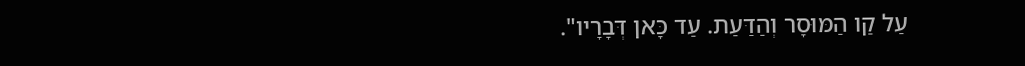עַל קַו הַמּוּסָר וְהַדַּעַת. עַד כָּאן דְּבָרָיו".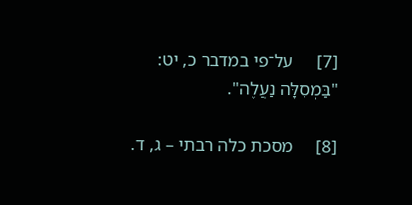[7]     על־פי במדבר כ, יט: "בַּמְסִלָּה נַעֲלֶה".

[8]     מסכת כלה רבתי – ג, ד.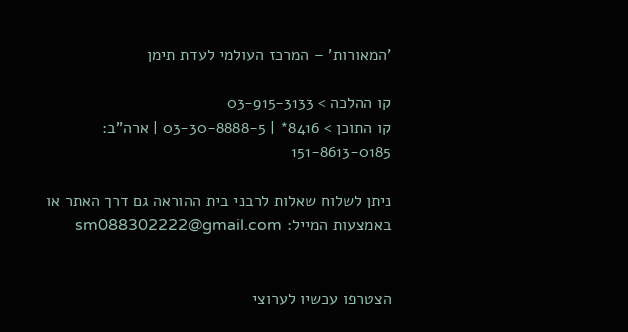'המאורות' – המרכז העולמי לעדת תימן

קו ההלכה > 03-915-3133
קו התוכן > 8416* | 03-30-8888-5 | ארה"ב: 151-8613-0185

ניתן לשלוח שאלות לרבני בית ההוראה גם דרך האתר או באמצעות המייל: sm088302222@gmail.com


הצטרפו עכשיו לערוצי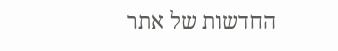החדשות של אתר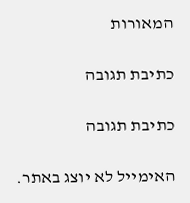המאורות

כתיבת תגובה

כתיבת תגובה

האימייל לא יוצג באתר.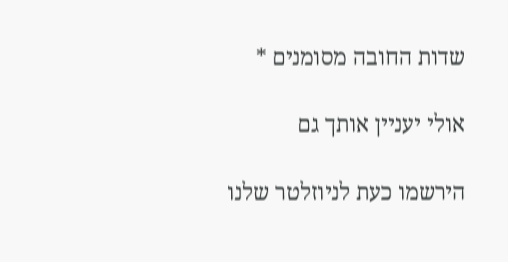שדות החובה מסומנים *

אולי יעניין אותך גם

הירשמו כעת לניוזלטר שלנו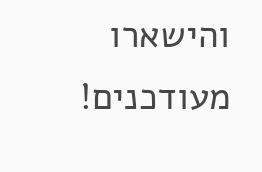והישארו מעודכנים!